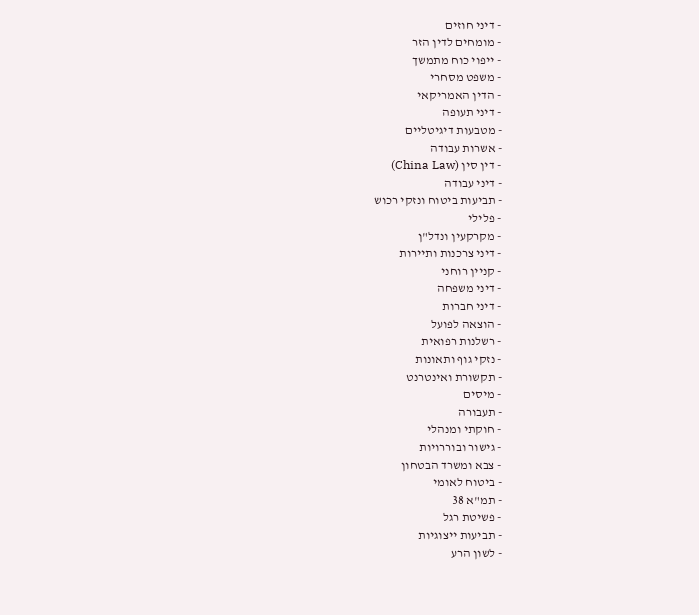- דיני חוזים
- מומחים לדין הזר
- ייפוי כוח מתמשך
- משפט מסחרי
- הדין האמריקאי
- דיני תעופה
- מטבעות דיגיטליים
- אשרות עבודה
- דין סין (China Law)
- דיני עבודה
- תביעות ביטוח ונזקי רכוש
- פלילי
- מקרקעין ונדל"ן
- דיני צרכנות ותיירות
- קניין רוחני
- דיני משפחה
- דיני חברות
- הוצאה לפועל
- רשלנות רפואית
- נזקי גוף ותאונות
- תקשורת ואינטרנט
- מיסים
- תעבורה
- חוקתי ומנהלי
- גישור ובוררויות
- צבא ומשרד הבטחון
- ביטוח לאומי
- תמ"א 38
- פשיטת רגל
- תביעות ייצוגיות
- לשון הרע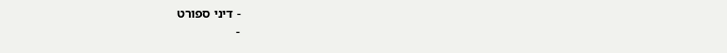- דיני ספורט
-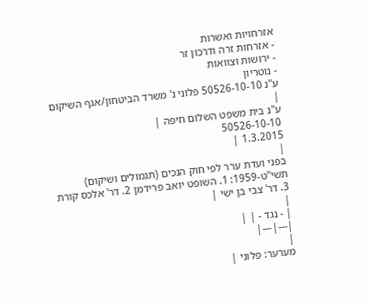אזרחויות ואשרות
- אזרחות זרה ודרכון זר
- ירושות וצוואות
- נוטריון
ע"נ 50526-10-10 פלוני נ' משרד הביטחון/אגף השיקום
|
ע"נ בית משפט השלום חיפה |
50526-10-10
1.3.2015 |
|
בפני ועדת ערר לפי חוק הנכים (תגמולים ושיקום) תשי"ט-1959: 1. השופט יואב פרידמן 2. דר' אלכס קורת 3. דר' צבי בן ישי |
|
| - נגד - | |
|---|---|
|
מערער: פלוני |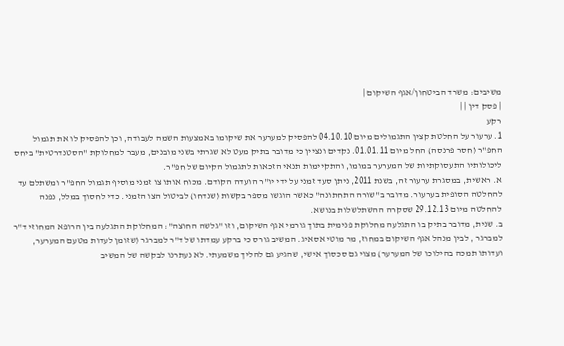משיבים: משרד הביטחון/אגף השיקום |
| פסק דין | |
רקע
1. ערעור על החלטת קצין התגמולים מיום 04.10.10 להפסיק למערער את שיקומו באמצעות השמה לעבודה, וכן להפסיק לו את תגמול החפ"ר (חסר פרנסה) החל מיום 01.01.11. נקדים ונציין כי מדובר בתיק מעט לא שגרתי בשני מובנים, מעבר למחלוקת "הסטנדרטית" ביחס ליכולותיו התעסוקתיות של המערער במומו, והתקיימות תנאי הזכאות לתגמול הקיום של חפ"ר.
א. ראשית, במסגרת ערעור זה, בשנת 2011, ניתן סעד זמני על ידי יו"ר הועדה הקודם. מכוח אותו צו זמני מוסיף תגמול החפ"ר ומשתלם עד להחלטה הסופית בערעור. מדובר ב"שורה התחתונה" כאשר הוגשו מספר בקשות (שנדחו) לביטול הצו הזמני. כדי לחסוך במלל, נפנה להחלטה מיום 29.12.13 שסקרה ההשתלשלות בנושא.
ב. שנית, מדובר בתיק בו התגלעה מחלוקת פנימית בתוך גורמי אגף השיקום, וזו "גלשה החוצה": המחלוקת התגלעה בין הרופא המחוזי ד"ר למברגר , לבין מנהל אגף השיקום במחוז, מר מוטי אסאיג. המשיב גורס כי ברקע עמדתו של ד"ר למברגר (שזומן לעדות מטעם המערער, ועדותו תמכה בהילוכו של המערער) מצוי גם סכסוך אישי, שהגיע גם להליך משמעתי. לא נעתרנו לבקשה של המשיב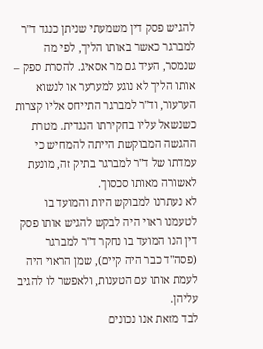להגיש פסק דין משמעתי שניתן כנגד ד"ר למברגר כאשר באותו הליך, לפי מה שנמסר, העיד גם מר אסאיג. להסרת ספק – אותו הליך לא נוגע למערער או לנשוא הערעור, וד"ר למברגר התייחס אליו קצרות כשנשאל עליו בחקירתו הנגדית. מטרת ההגשה המבוקשת הייתה להמחיש כי עמדתו של ד"ר למברגר בתיק זה, מונעת לאשורה מאותו סכסוך.
לא נעתרנו למבוקש היות והמועד בו לטעמנו ראוי היה לבקש להגיש אותו פסק דין הנו המועד בו נחקר ד"ר למברגר (פסה"ד כבר היה קיים), שמן הראוי היה לעמת אותו עם הטענות, ולאפשר לו להגיב עליהן.
לבד מזאת אנו נכונים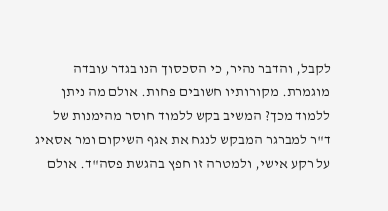לקבל, והדבר נהיר, כי הסכסוך הנו בגדר עובדה מוגמרת. מקורותיו חשובים פחות. אולם מה ניתן ללמוד מכך? המשיב בקש ללמוד חוסר מהימנות של ד"ר למברגר המבקש לנגח את אגף השיקום ומר אסאיג על רקע אישי, ולמטרה זו חפץ בהגשת פסה"ד. אולם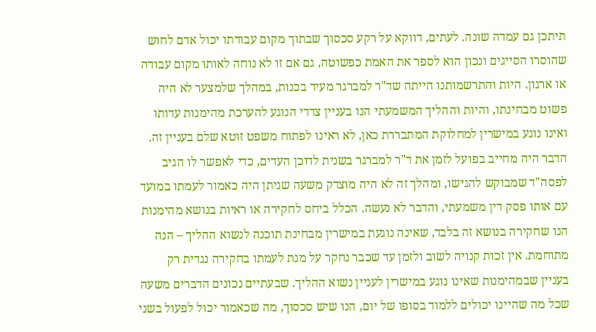תיתכן גם עמדה שונה. לעתים, דווקא על רקע סכסוך שבתוך מקום עבודתו יכול אדם לחוש שהוסרו הסייגים ונכון הוא לספר את האמת כפשוטה, גם אם זו לא נוחה לאותו מקום עבודה או ארגון. היות והתרשמותנו הייתה שד"ר למברגר מעיד בכנות, במהלך שלמצער לא היה פשוט מבחינתו, והיות וההליך המשמעתי הנו בעניין צדדי הנוגע להערכת מהימנות עדותו ואינו נוגע במישרין למחלוקת המתבררת כאן, לא ראינו לפתוח משפט זוטא שלם בעניין זה. הדבר היה מחייב בפועל לזמן את ד"ר למברגר בשנית לדוכן העדים, כדי לאפשר לו הגיב לפסה"ד שמבוקש להגישו, ומהלך זה לא היה מוצדק משעה שניתן היה כאמור לעמתו במועד עם אותו פסק דין משמעתי, והדבר לא נעשה. הכלל ביחס לחקירה או ראיות בנושא מהימנות הנו שחקירה בנושא זה בלבד, שאינה נוגעת במישרין מבחינת תוכנה לנשוא ההליך – הנה מתוחמת. אין זכות קנויה לשוב ולזמן עד שכבר נחקר על מנת לעמתו בחקירה נגדית רק בעניין שבמהימנות שאינו נוגע במישרין לעניין נשוא ההליך. שבעתיים נכונים הדברים משעה שכל מה שהיינו יכולים ללמוד בסופו של יום, הנו שיש סכסוך, מה שכאמור יכול לפעול בשני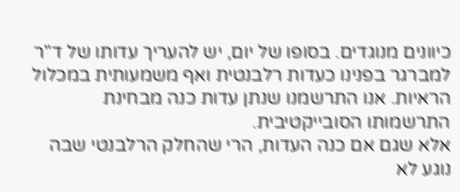כיוונים מנוגדים. בסופו של יום, יש להעריך עדותו של ד"ר למברגר בפנינו כעדות רלבנטית ואף משמעותית במכלול הראיות. אנו התרשמנו שנתן עדות כנה מבחינת התרשמותו הסובייקטיבית.
אלא שגם אם כנה העדות, הרי שהחלק הרלבנטי שבה נוגע לא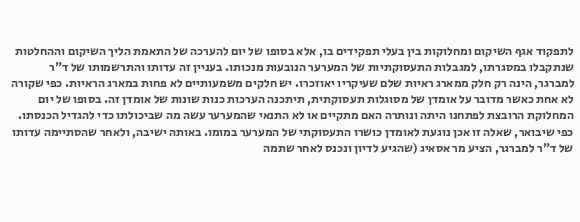לתפקוד אגף השיקום ומחלוקות בין בעלי תפקידים בו, אלא בסופו של יום להערכה של התאמת הליך השיקום וההחלטות שנתקבלו במסגרתו, למגבלות התעסוקתיות של המערער הנובעות מנכותו. בעניין זה עדותו והתרשמותו של ד"ר למברגר, הינה רק חלק ממארג ראיות שלם שעיקריו יאוזכרו. יש חלקים משמעותיים לא פחות במארג הראיות. כפי שקורה לא אחת כאשר מדובר על אומדן של מסוגלות תעסוקתית, תיתכנה הערכות כנות שונות של אומדן זה. בסופו של יום המחלוקת הרובצת לפתחנו היתה ונותרה האם מתקיים או לא התנאי שהמערער עשה מה שביכולתו כדי להגדיל הכנסתו. כפי שיבואר, שאלה זו אכן נוגעת לאומדן כושרו התעסוקתי של המערער במומו. באותה ישיבה, ולאחר שהסתיימה עדותו של ד"ר למברגר, הציע מר אסאיג (שהגיע לדיון ונכנס לאחר שתמה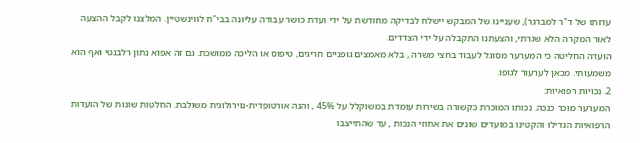עדותו של ד"ר למברגר), שעניינו של המבקש יישלח לבדיקה מחודשת על ידי ועדת כושר עבודה עליונה בבי"ח לווינשטיין. המלצנו לקבל ההצעה לאור המקרה הלא שגרתי, והצעתנו התקבלה על ידי הצדדים.
הועדה החליטה כי המערער מסוגל לעבוד בחצי משרה , בלא מאמצים גופניים חריגים, טיפוס או הליכה ממושכת. גם זה אפוא נתון רלבנטי ואף הוא משמעותי. מכאן לערעור לגופו.
2. נכויות רפואיות:
המערער מוכר כנכה. נכותו המוכרת כקשורה בשירות עומדת במשוקלל על 45% , והנה אורטופדית-נוירולוגית משולבת. החלטות שונות של הועדות הרפואיות הגדילו והקטינו במועדים שונים את אחוזי הנכות , עד שהתייצבו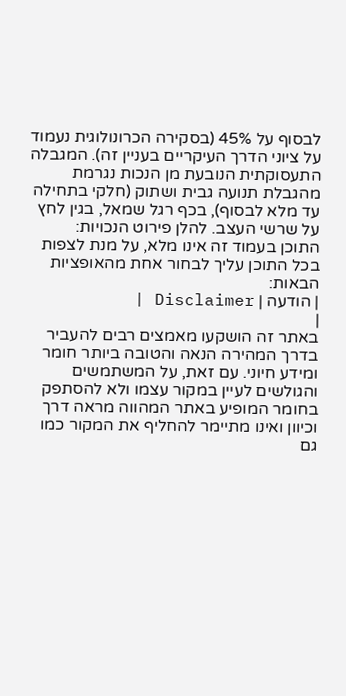לבסוף על 45% (בסקירה הכרונולוגית נעמוד על ציוני הדרך העיקריים בעניין זה). המגבלה התעסוקתית הנובעת מן הנכות נגרמת מהגבלת תנועה גבית ושתוק (חלקי בתחילה עד מלא לבסוף), בכף רגל שמאל, בגין לחץ על שרשי העצב. להלן פירוט הנכויות:
התוכן בעמוד זה אינו מלא, על מנת לצפות בכל התוכן עליך לבחור אחת מהאופציות הבאות:
| הודעה | Disclaimer |
|
באתר זה הושקעו מאמצים רבים להעביר בדרך המהירה הנאה והטובה ביותר חומר ומידע חיוני. עם זאת, על המשתמשים והגולשים לעיין במקור עצמו ולא להסתפק בחומר המופיע באתר המהווה מראה דרך וכיוון ואינו מתיימר להחליף את המקור כמו גם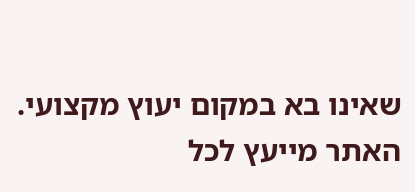שאינו בא במקום יעוץ מקצועי. האתר מייעץ לכל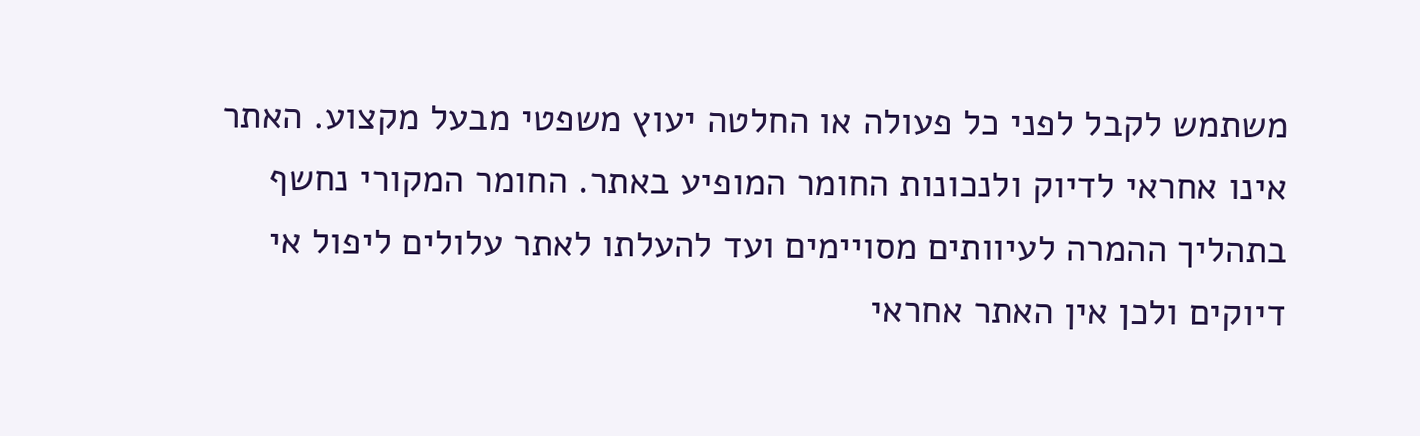משתמש לקבל לפני כל פעולה או החלטה יעוץ משפטי מבעל מקצוע. האתר אינו אחראי לדיוק ולנכונות החומר המופיע באתר. החומר המקורי נחשף בתהליך ההמרה לעיוותים מסויימים ועד להעלתו לאתר עלולים ליפול אי דיוקים ולכן אין האתר אחראי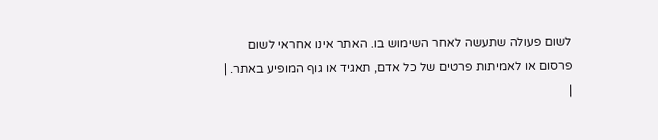לשום פעולה שתעשה לאחר השימוש בו. האתר אינו אחראי לשום פרסום או לאמיתות פרטים של כל אדם, תאגיד או גוף המופיע באתר. |
|